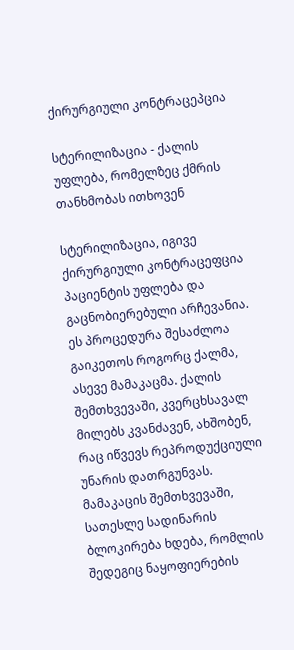ქირურგიული კონტრაცეპცია

სტერილიზაცია - ქალის უფლება, რომელზეც ქმრის თანხმობას ითხოვენ

სტერილიზაცია, იგივე ქირურგიული კონტრაცეფცია პაციენტის უფლება და გაცნობიერებული არჩევანია. ეს პროცედურა შესაძლოა გაიკეთოს როგორც ქალმა, ასევე მამაკაცმა. ქალის შემთხვევაში, კვერცხსავალ მილებს კვანძავენ, ახშობენ, რაც იწვევს რეპროდუქციული უნარის დათრგუნვას. მამაკაცის შემთხვევაში, სათესლე სადინარის ბლოკირება ხდება, რომლის შედეგიც ნაყოფიერების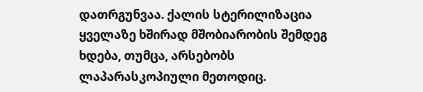დათრგუნვაა. ქალის სტერილიზაცია ყველაზე ხშირად მშობიარობის შემდეგ ხდება, თუმცა, არსებობს ლაპარასკოპიული მეთოდიც.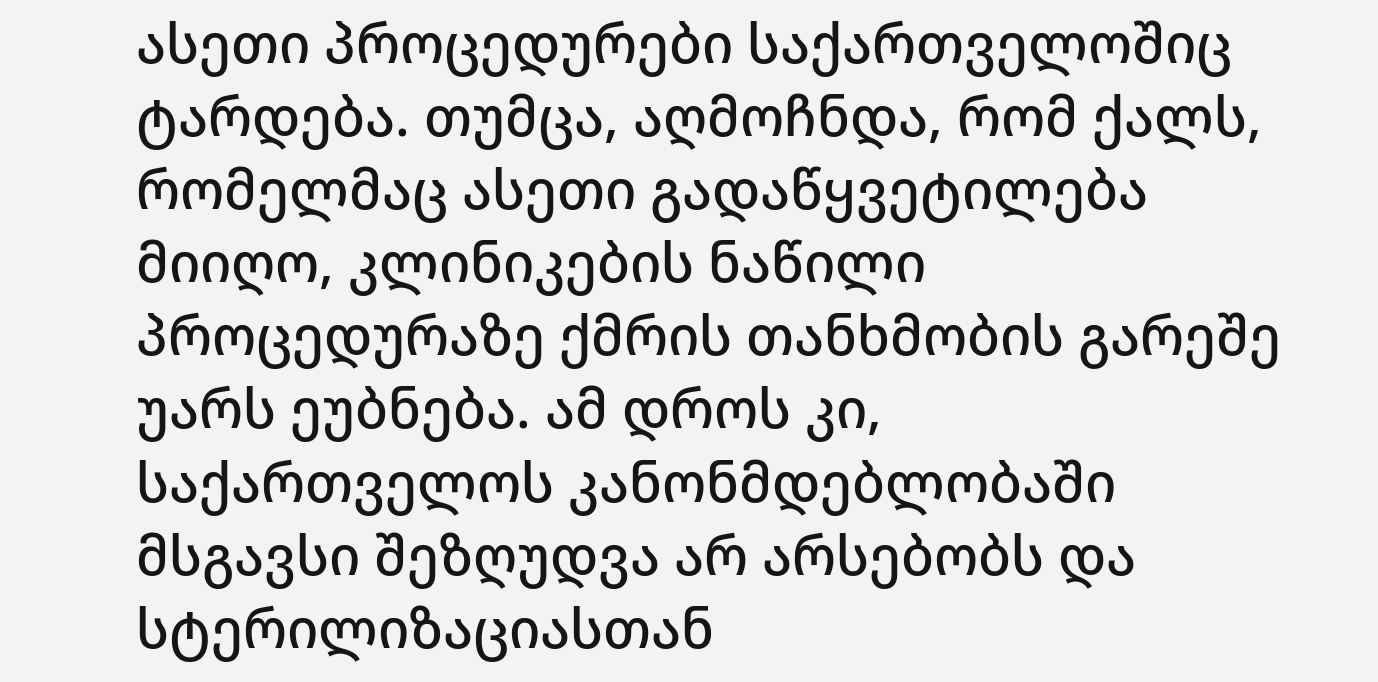ასეთი პროცედურები საქართველოშიც ტარდება. თუმცა, აღმოჩნდა, რომ ქალს, რომელმაც ასეთი გადაწყვეტილება მიიღო, კლინიკების ნაწილი პროცედურაზე ქმრის თანხმობის გარეშე უარს ეუბნება. ამ დროს კი, საქართველოს კანონმდებლობაში მსგავსი შეზღუდვა არ არსებობს და სტერილიზაციასთან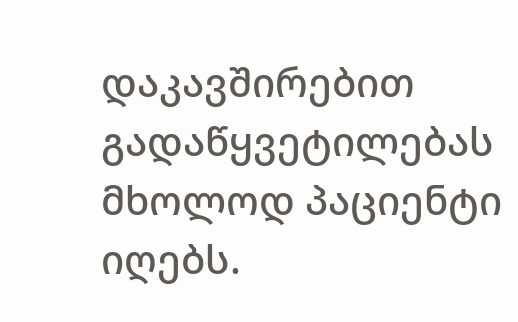დაკავშირებით გადაწყვეტილებას მხოლოდ პაციენტი იღებს.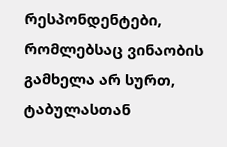რესპონდენტები, რომლებსაც ვინაობის გამხელა არ სურთ, ტაბულასთან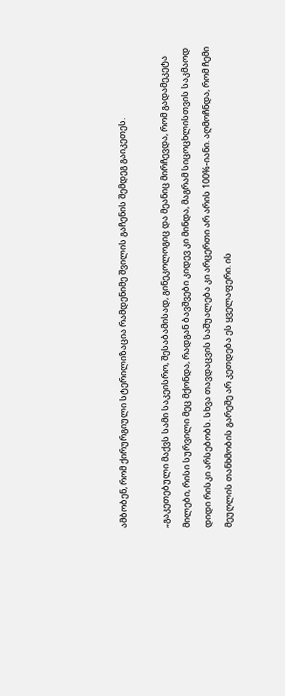ამბობენ, რომ ქირურგიული სტერილიზაცია რამდენიმე შვილის გაჩენის შემდეგ გაიკეთეს.

„გაკეთებული მაქვს სამი საკეისრო, შესაბამისად, გინეკოლოგიც და მეანიც მირჩევდა, რომ გადამეკეტა მილები, რისი სურვილი მეც მქონდა, რადგან ბავშვები კიდევ კი მინდა, მაგრამ სიცოცხლისთვის საკმაოდ დიდი რისკი არსებობს. სხვა თავდაცვის საშუალება კი არცერთი არ არის 100%-იანი. აღმოჩნდა, რომ ჩემი მეუღლის თანხმობის გარეშე არ კეთდება ეს ყველაფერი. ის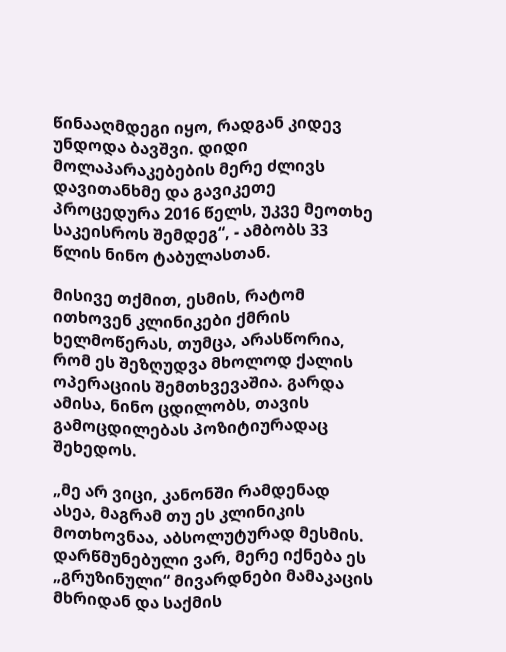წინააღმდეგი იყო, რადგან კიდევ უნდოდა ბავშვი. დიდი მოლაპარაკებების მერე ძლივს დავითანხმე და გავიკეთე პროცედურა 2016 წელს, უკვე მეოთხე საკეისროს შემდეგ“, - ამბობს 33 წლის ნინო ტაბულასთან.

მისივე თქმით, ესმის, რატომ ითხოვენ კლინიკები ქმრის ხელმოწერას, თუმცა, არასწორია, რომ ეს შეზღუდვა მხოლოდ ქალის ოპერაციის შემთხვევაშია. გარდა ამისა, ნინო ცდილობს, თავის გამოცდილებას პოზიტიურადაც შეხედოს.

„მე არ ვიცი, კანონში რამდენად ასეა, მაგრამ თუ ეს კლინიკის მოთხოვნაა, აბსოლუტურად მესმის. დარწმუნებული ვარ, მერე იქნება ეს „გრუზინული“ მივარდნები მამაკაცის მხრიდან და საქმის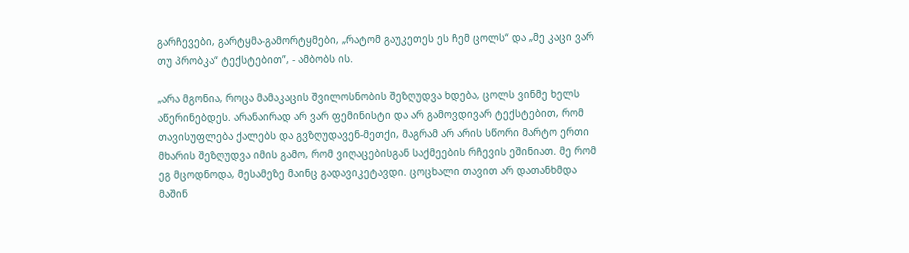გარჩევები, გარტყმა-გამორტყმები, „რატომ გაუკეთეს ეს ჩემ ცოლს“ და „მე კაცი ვარ თუ პრობკა“ ტექსტებით”, - ამბობს ის.

„არა მგონია, როცა მამაკაცის შვილოსნობის შეზღუდვა ხდება, ცოლს ვინმე ხელს აწერინებდეს. არანაირად არ ვარ ფემინისტი და არ გამოვდივარ ტექსტებით, რომ თავისუფლება ქალებს და გვზღუდავენ-მეთქი, მაგრამ არ არის სწორი მარტო ერთი მხარის შეზღუდვა იმის გამო, რომ ვიღაცებისგან საქმეების რჩევის ეშინიათ. მე რომ ეგ მცოდნოდა, მესამეზე მაინც გადავიკეტავდი. ცოცხალი თავით არ დათანხმდა მაშინ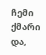ჩემი ქმარი და,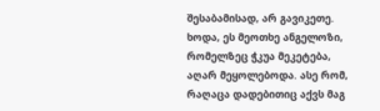შესაბამისად, არ გავიკეთე. ხოდა, ეს მეოთხე ანგელოზი, რომელზეც ჭკუა მეკეტება, აღარ მეყოლებოდა. ასე რომ, რაღაცა დადებითიც აქვს მაგ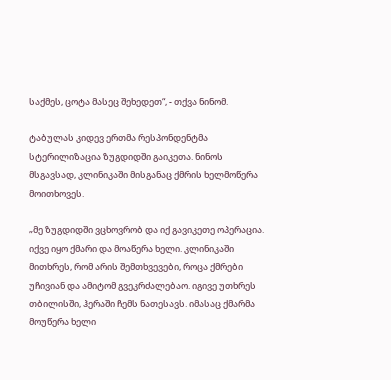საქმეს, ცოტა მასეც შეხედეთ“, - თქვა ნინომ.

ტაბულას კიდევ ერთმა რესპონდენტმა სტერილიზაცია ზუგდიდში გაიკეთა. ნინოს მსგავსად, კლინიკაში მისგანაც ქმრის ხელმოწერა მოითხოვეს.

„მე ზუგდიდში ვცხოვრობ და იქ გავიკეთე ოპერაცია. იქვე იყო ქმარი და მოაწერა ხელი. კლინიკაში მითხრეს, რომ არის შემთხვევები, როცა ქმრები უჩივიან და ამიტომ გვეკრძალებაო. იგივე უთხრეს თბილისში, ჰერაში ჩემს ნათესავს. იმასაც ქმარმა მოუწერა ხელი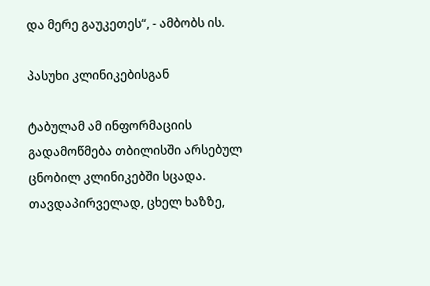და მერე გაუკეთეს“, - ამბობს ის.

პასუხი კლინიკებისგან

ტაბულამ ამ ინფორმაციის გადამოწმება თბილისში არსებულ ცნობილ კლინიკებში სცადა. თავდაპირველად, ცხელ ხაზზე,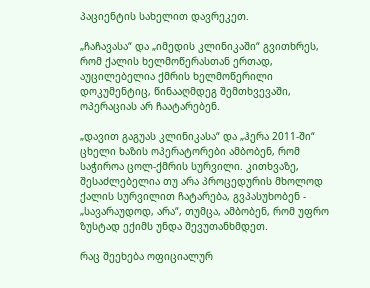პაციენტის სახელით დავრეკეთ.

„ჩაჩავასა“ და „იმედის კლინიკაში“ გვითხრეს, რომ ქალის ხელმოწერასთან ერთად, აუცილებელია ქმრის ხელმოწერილი დოკუმენტიც, წინააღმდეგ შემთხვევაში, ოპერაციას არ ჩაატარებენ.

„დავით გაგუას კლინიკასა“ და „ჰერა 2011-ში“ ცხელი ხაზის ოპერატორები ამბობენ, რომ საჭიროა ცოლ-ქმრის სურვილი. კითხვაზე, შესაძლებელია თუ არა პროცედურის მხოლოდ ქალის სურვილით ჩატარება, გვპასუხობენ - „სავარაუდოდ, არა“, თუმცა, ამბობენ, რომ უფრო ზუსტად ექიმს უნდა შევუთანხმდეთ.

რაც შეეხება ოფიციალურ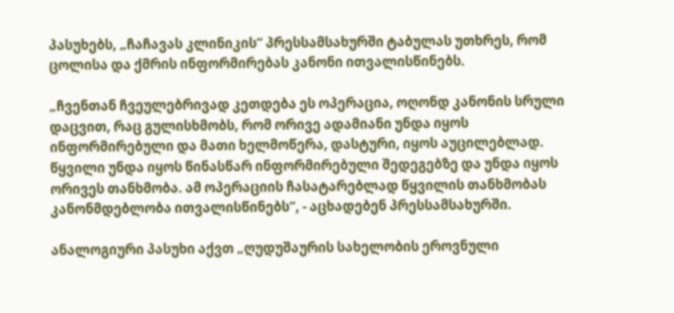პასუხებს, „ჩაჩავას კლინიკის“ პრესსამსახურში ტაბულას უთხრეს, რომ ცოლისა და ქმრის ინფორმირებას კანონი ითვალისწინებს.

„ჩვენთან ჩვეულებრივად კეთდება ეს ოპერაცია, ოღონდ კანონის სრული დაცვით, რაც გულისხმობს, რომ ორივე ადამიანი უნდა იყოს ინფორმირებული და მათი ხელმოწერა, დასტური, იყოს აუცილებლად. წყვილი უნდა იყოს წინასწარ ინფორმირებული შედეგებზე და უნდა იყოს ორივეს თანხმობა. ამ ოპერაციის ჩასატარებლად წყვილის თანხმობას კანონმდებლობა ითვალისწინებს“, - აცხადებენ პრესსამსახურში.

ანალოგიური პასუხი აქვთ „ღუდუშაურის სახელობის ეროვნული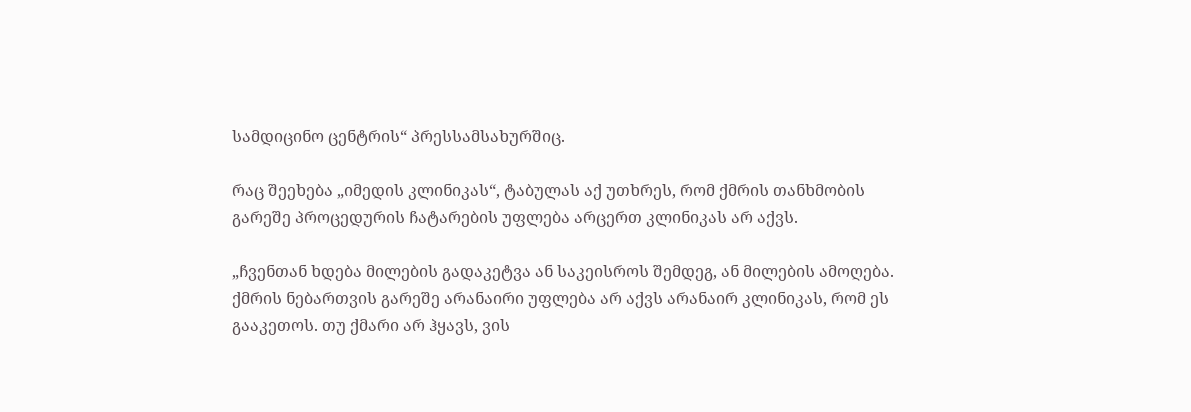სამდიცინო ცენტრის“ პრესსამსახურშიც.

რაც შეეხება „იმედის კლინიკას“, ტაბულას აქ უთხრეს, რომ ქმრის თანხმობის გარეშე პროცედურის ჩატარების უფლება არცერთ კლინიკას არ აქვს.

„ჩვენთან ხდება მილების გადაკეტვა ან საკეისროს შემდეგ, ან მილების ამოღება. ქმრის ნებართვის გარეშე არანაირი უფლება არ აქვს არანაირ კლინიკას, რომ ეს გააკეთოს. თუ ქმარი არ ჰყავს, ვის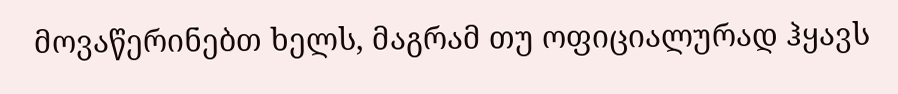მოვაწერინებთ ხელს, მაგრამ თუ ოფიციალურად ჰყავს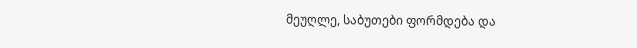მეუღლე, საბუთები ფორმდება და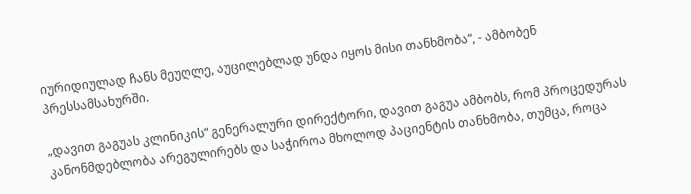იურიდიულად ჩანს მეუღლე, აუცილებლად უნდა იყოს მისი თანხმობა“, - ამბობენ პრესსამსახურში.

„დავით გაგუას კლინიკის“ გენერალური დირექტორი, დავით გაგუა ამბობს, რომ პროცედურას კანონმდებლობა არეგულირებს და საჭიროა მხოლოდ პაციენტის თანხმობა, თუმცა, როცა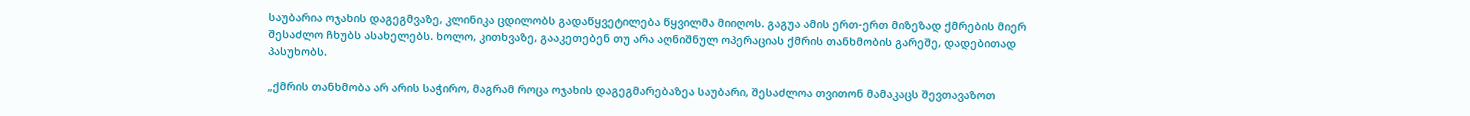საუბარია ოჯახის დაგეგმვაზე, კლინიკა ცდილობს გადაწყვეტილება წყვილმა მიიღოს. გაგუა ამის ერთ-ერთ მიზეზად ქმრების მიერ შესაძლო ჩხუბს ასახელებს. ხოლო, კითხვაზე, გააკეთებენ თუ არა აღნიშნულ ოპერაციას ქმრის თანხმობის გარეშე, დადებითად პასუხობს.

„ქმრის თანხმობა არ არის საჭირო, მაგრამ როცა ოჯახის დაგეგმარებაზეა საუბარი, შესაძლოა თვითონ მამაკაცს შევთავაზოთ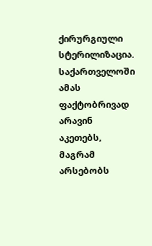ქირურგიული სტერილიზაცია. საქართველოში ამას ფაქტობრივად არავინ აკეთებს, მაგრამ არსებობს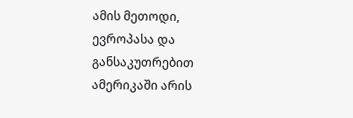ამის მეთოდი, ევროპასა და განსაკუთრებით ამერიკაში არის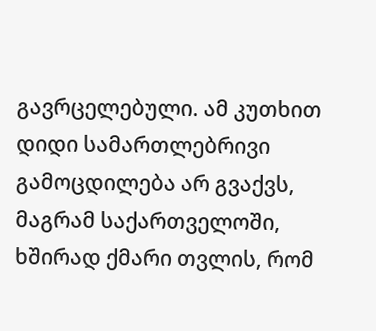გავრცელებული. ამ კუთხით დიდი სამართლებრივი გამოცდილება არ გვაქვს, მაგრამ საქართველოში, ხშირად ქმარი თვლის, რომ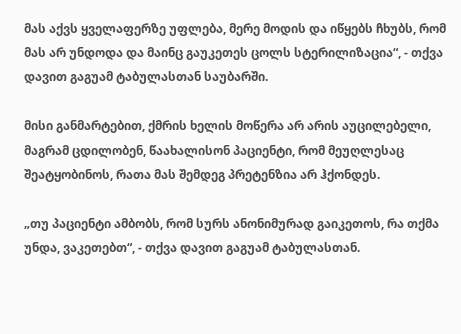მას აქვს ყველაფერზე უფლება, მერე მოდის და იწყებს ჩხუბს, რომ მას არ უნდოდა და მაინც გაუკეთეს ცოლს სტერილიზაცია“, - თქვა დავით გაგუამ ტაბულასთან საუბარში.

მისი განმარტებით, ქმრის ხელის მოწერა არ არის აუცილებელი, მაგრამ ცდილობენ, წაახალისონ პაციენტი, რომ მეუღლესაც შეატყობინოს, რათა მას შემდეგ პრეტენზია არ ჰქონდეს.

„თუ პაციენტი ამბობს, რომ სურს ანონიმურად გაიკეთოს, რა თქმა უნდა, ვაკეთებთ“, - თქვა დავით გაგუამ ტაბულასთან.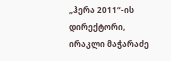„ჰერა 2011“-ის დირექტორი, ირაკლი მაჭარაძე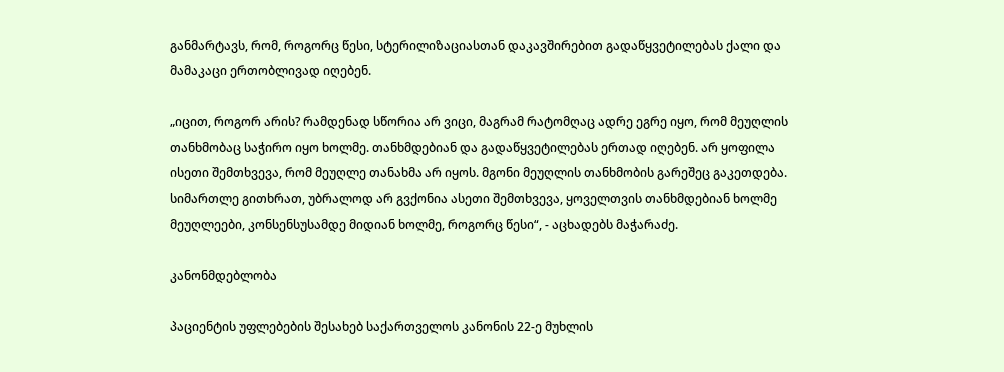განმარტავს, რომ, როგორც წესი, სტერილიზაციასთან დაკავშირებით გადაწყვეტილებას ქალი და მამაკაცი ერთობლივად იღებენ.

„იცით, როგორ არის? რამდენად სწორია არ ვიცი, მაგრამ რატომღაც ადრე ეგრე იყო, რომ მეუღლის თანხმობაც საჭირო იყო ხოლმე. თანხმდებიან და გადაწყვეტილებას ერთად იღებენ. არ ყოფილა ისეთი შემთხვევა, რომ მეუღლე თანახმა არ იყოს. მგონი მეუღლის თანხმობის გარეშეც გაკეთდება. სიმართლე გითხრათ, უბრალოდ არ გვქონია ასეთი შემთხვევა, ყოველთვის თანხმდებიან ხოლმე მეუღლეები, კონსენსუსამდე მიდიან ხოლმე, როგორც წესი“, - აცხადებს მაჭარაძე.

კანონმდებლობა

პაციენტის უფლებების შესახებ საქართველოს კანონის 22-ე მუხლის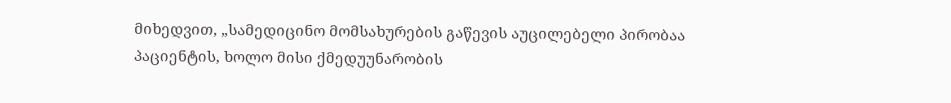მიხედვით, „სამედიცინო მომსახურების გაწევის აუცილებელი პირობაა პაციენტის, ხოლო მისი ქმედუუნარობის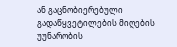ან გაცნობიერებული გადაწყვეტილების მიღების უუნარობის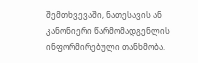შემთხვევაში, ნათესავის ან კანონიერი წარმომადგენლის ინფორმირებული თანხმობა.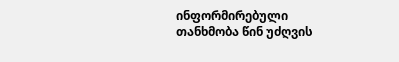ინფორმირებული თანხმობა წინ უძღვის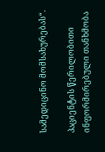სამედიცინო მომსახურებას“.

პაციენტის წერილობითი ინფორმირებული თანხმობა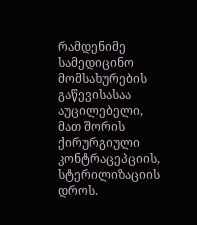რამდენიმე სამედიცინო მომსახურების გაწევისასაა აუცილებელი, მათ შორის ქირურგიული კონტრაცეპციის, სტერილიზაციის დროს.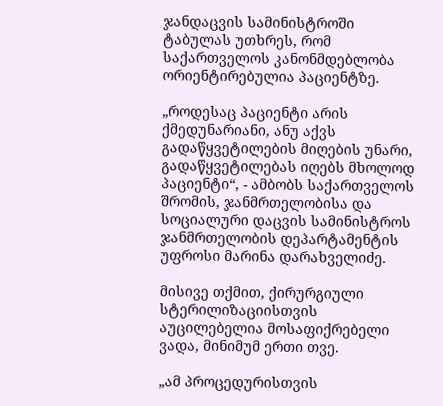ჯანდაცვის სამინისტროში ტაბულას უთხრეს, რომ საქართველოს კანონმდებლობა ორიენტირებულია პაციენტზე.

„როდესაც პაციენტი არის ქმედუნარიანი, ანუ აქვს გადაწყვეტილების მიღების უნარი, გადაწყვეტილებას იღებს მხოლოდ პაციენტი“, - ამბობს საქართველოს შრომის, ჯანმრთელობისა და სოციალური დაცვის სამინისტროს ჯანმრთელობის დეპარტამენტის უფროსი მარინა დარახველიძე.

მისივე თქმით, ქირურგიული სტერილიზაციისთვის აუცილებელია მოსაფიქრებელი ვადა, მინიმუმ ერთი თვე.

„ამ პროცედურისთვის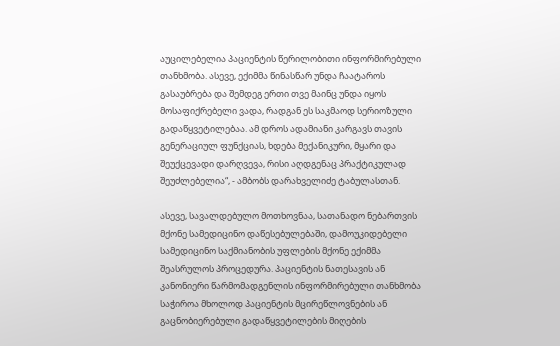აუცილებელია პაციენტის წერილობითი ინფორმირებული თანხმობა. ასევე, ექიმმა წინასწარ უნდა ჩაატაროს გასაუბრება და შემდეგ ერთი თვე მაინც უნდა იყოს მოსაფიქრებელი ვადა, რადგან ეს საკმაოდ სერიოზული გადაწყვეტილებაა. ამ დროს ადამიანი კარგავს თავის გენერაციულ ფუნქციას, ხდება მექანიკური, მყარი და შეუქცევადი დარღვევა, რისი აღდგენაც პრაქტიკულად შეუძლებელია“, - ამბობს დარახველიძე ტაბულასთან.

ასევე, სავალდებულო მოთხოვნაა, სათანადო ნებართვის მქონე სამედიცინო დაწესებულებაში, დამოუკიდებელი სამედიცინო საქმიანობის უფლების მქონე ექიმმა შეასრულოს პროცედურა. პაციენტის ნათესავის ან კანონიერი წარმომადგენლის ინფორმირებული თანხმობა საჭიროა მხოლოდ პაციენტის მცირეწლოვნების ან გაცნობიერებული გადაწყვეტილების მიღების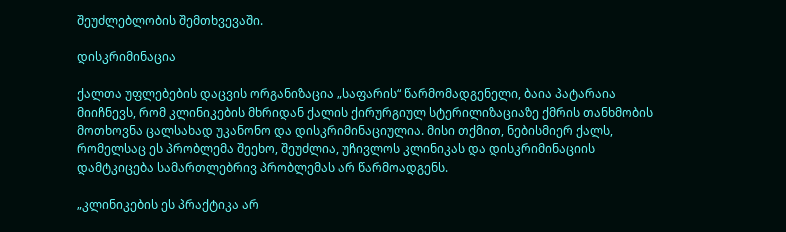შეუძლებლობის შემთხვევაში.

დისკრიმინაცია

ქალთა უფლებების დაცვის ორგანიზაცია „საფარის“ წარმომადგენელი, ბაია პატარაია მიიჩნევს, რომ კლინიკების მხრიდან ქალის ქირურგიულ სტერილიზაციაზე ქმრის თანხმობის მოთხოვნა ცალსახად უკანონო და დისკრიმინაციულია. მისი თქმით, ნებისმიერ ქალს, რომელსაც ეს პრობლემა შეეხო, შეუძლია, უჩივლოს კლინიკას და დისკრიმინაციის დამტკიცება სამართლებრივ პრობლემას არ წარმოადგენს.

„კლინიკების ეს პრაქტიკა არ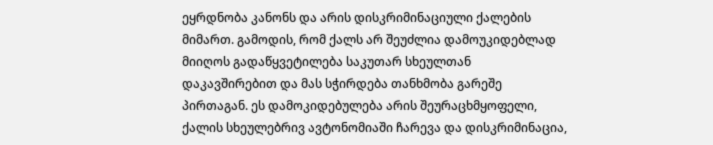ეყრდნობა კანონს და არის დისკრიმინაციული ქალების მიმართ. გამოდის, რომ ქალს არ შეუძლია დამოუკიდებლად მიიღოს გადაწყვეტილება საკუთარ სხეულთან დაკავშირებით და მას სჭირდება თანხმობა გარეშე პირთაგან. ეს დამოკიდებულება არის შეურაცხმყოფელი, ქალის სხეულებრივ ავტონომიაში ჩარევა და დისკრიმინაცია,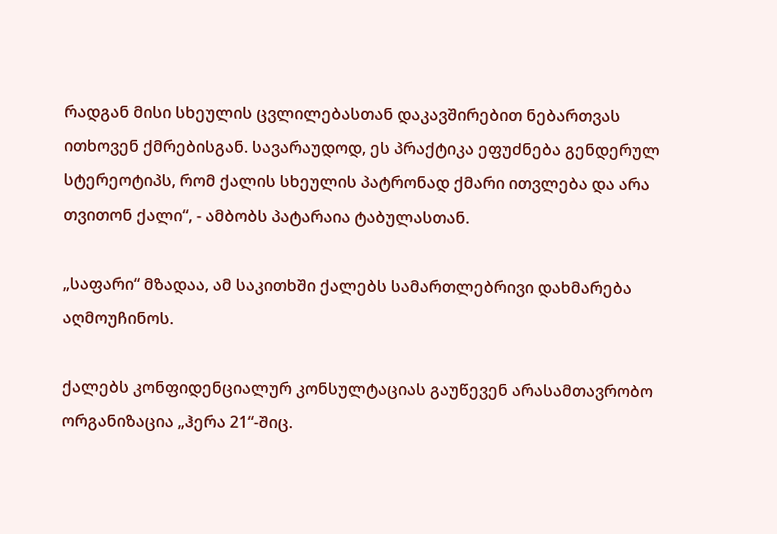რადგან მისი სხეულის ცვლილებასთან დაკავშირებით ნებართვას ითხოვენ ქმრებისგან. სავარაუდოდ, ეს პრაქტიკა ეფუძნება გენდერულ სტერეოტიპს, რომ ქალის სხეულის პატრონად ქმარი ითვლება და არა თვითონ ქალი“, - ამბობს პატარაია ტაბულასთან.

„საფარი“ მზადაა, ამ საკითხში ქალებს სამართლებრივი დახმარება აღმოუჩინოს.

ქალებს კონფიდენციალურ კონსულტაციას გაუწევენ არასამთავრობო ორგანიზაცია „ჰერა 21“-შიც.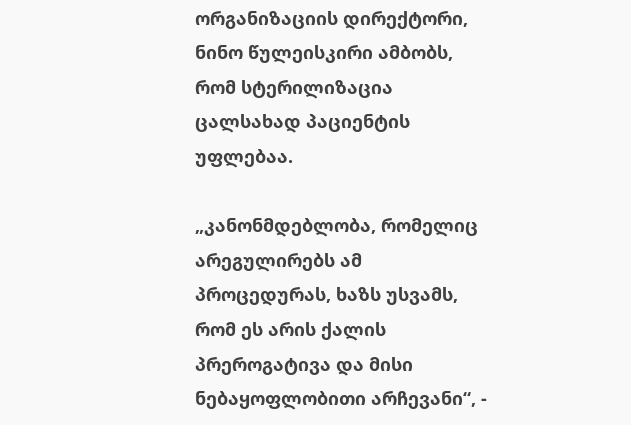ორგანიზაციის დირექტორი, ნინო წულეისკირი ამბობს, რომ სტერილიზაცია ცალსახად პაციენტის უფლებაა.

„კანონმდებლობა, რომელიც არეგულირებს ამ პროცედურას, ხაზს უსვამს, რომ ეს არის ქალის პრეროგატივა და მისი ნებაყოფლობითი არჩევანი“, -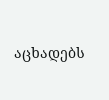აცხადებს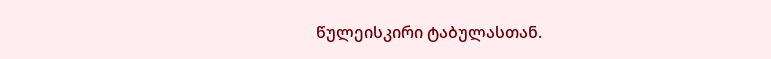წულეისკირი ტაბულასთან.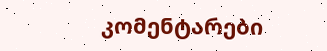კომენტარები